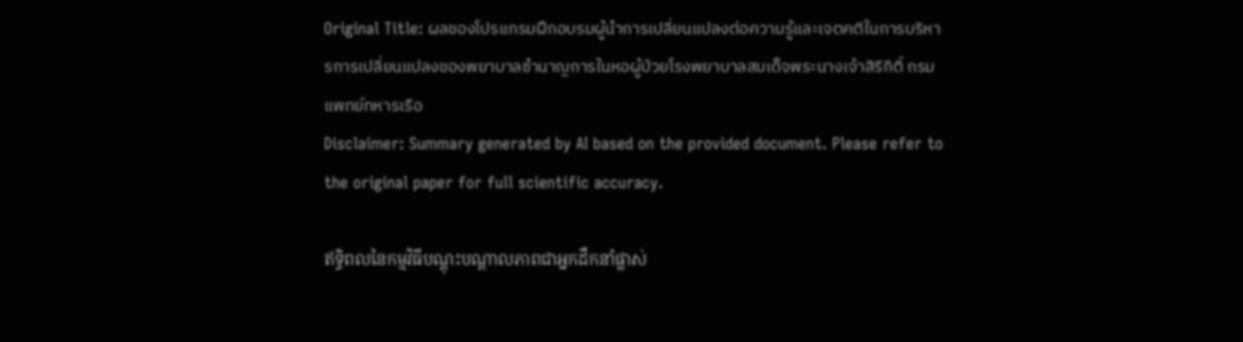Original Title: ผลของโปรแกรมฝึกอบรมผู้นำการเปลี่ยนแปลงต่อความรู้และเจตคติในการบริหารการเปลี่ยนแปลงของพยาบาลชำนาญการในหอผู้ป่วยโรงพยาบาลสมเด็จพระนางเจ้าสิริกิติ์ กรมแพทย์ทหารเรือ
Disclaimer: Summary generated by AI based on the provided document. Please refer to the original paper for full scientific accuracy.

ឥទ្ធិពលនៃកម្មវិធីបណ្តុះបណ្តាលភាពជាអ្នកដឹកនាំផ្លាស់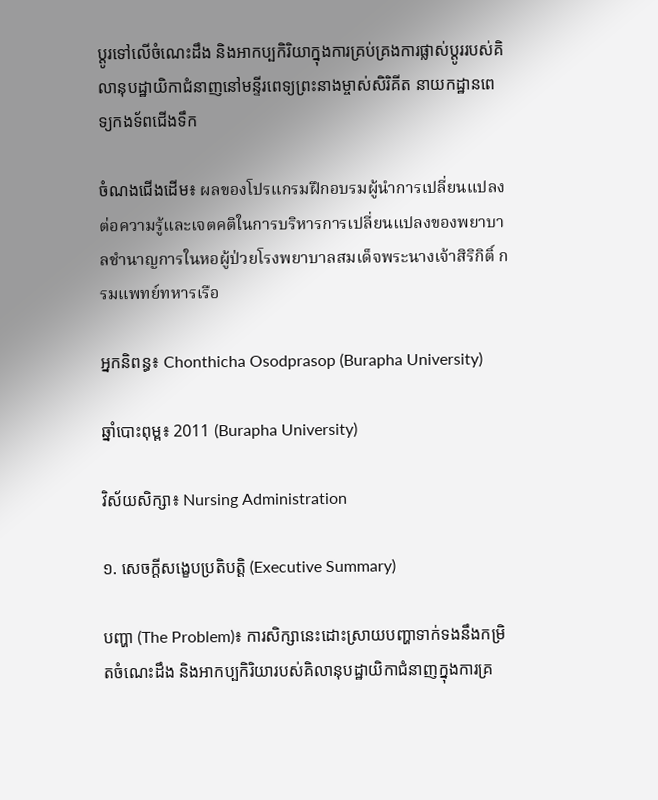ប្តូរទៅលើចំណេះដឹង និងអាកប្បកិរិយាក្នុងការគ្រប់គ្រងការផ្លាស់ប្តូររបស់គិលានុបដ្ឋាយិកាជំនាញនៅមន្ទីរពេទ្យព្រះនាងម្ចាស់សិរិគីត នាយកដ្ឋានពេទ្យកងទ័ពជើងទឹក

ចំណងជើងដើម៖ ผลของโปรแกรมฝึกอบรมผู้นำการเปลี่ยนแปลงต่อความรู้และเจตคติในการบริหารการเปลี่ยนแปลงของพยาบาลชำนาญการในหอผู้ป่วยโรงพยาบาลสมเด็จพระนางเจ้าสิริกิติ์ กรมแพทย์ทหารเรือ

អ្នកនិពន្ធ៖ Chonthicha Osodprasop (Burapha University)

ឆ្នាំបោះពុម្ព៖ 2011 (Burapha University)

វិស័យសិក្សា៖ Nursing Administration

១. សេចក្តីសង្ខេបប្រតិបត្តិ (Executive Summary)

បញ្ហា (The Problem)៖ ការសិក្សានេះដោះស្រាយបញ្ហាទាក់ទងនឹងកម្រិតចំណេះដឹង និងអាកប្បកិរិយារបស់គិលានុបដ្ឋាយិកាជំនាញក្នុងការគ្រ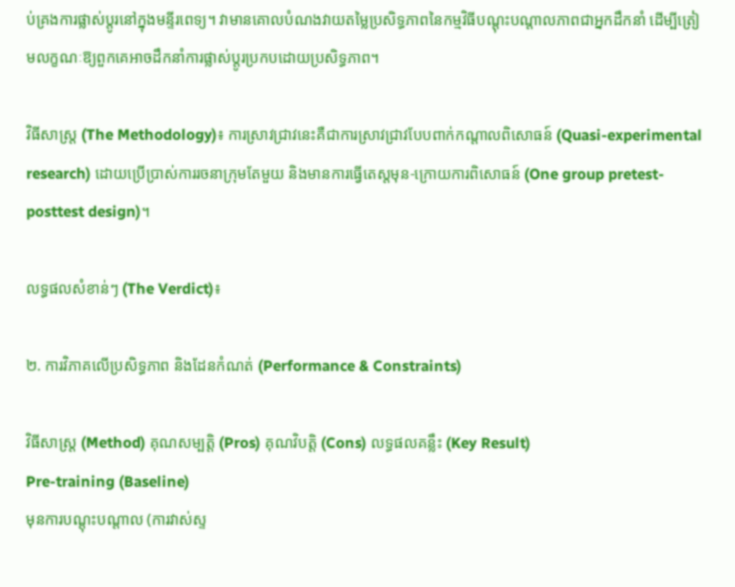ប់គ្រងការផ្លាស់ប្តូរនៅក្នុងមន្ទីរពេទ្យ។ វាមានគោលបំណងវាយតម្លៃប្រសិទ្ធភាពនៃកម្មវិធីបណ្តុះបណ្តាលភាពជាអ្នកដឹកនាំ ដើម្បីត្រៀមលក្ខណៈឱ្យពួកគេអាចដឹកនាំការផ្លាស់ប្តូរប្រកបដោយប្រសិទ្ធភាព។

វិធីសាស្ត្រ (The Methodology)៖ ការស្រាវជ្រាវនេះគឺជាការស្រាវជ្រាវបែបពាក់កណ្តាលពិសោធន៍ (Quasi-experimental research) ដោយប្រើប្រាស់ការរចនាក្រុមតែមួយ និងមានការធ្វើតេស្តមុន-ក្រោយការពិសោធន៍ (One group pretest-posttest design)។

លទ្ធផលសំខាន់ៗ (The Verdict)៖

២. ការវិភាគលើប្រសិទ្ធភាព និងដែនកំណត់ (Performance & Constraints)

វិធីសាស្ត្រ (Method) គុណសម្បត្តិ (Pros) គុណវិបត្តិ (Cons) លទ្ធផលគន្លឹះ (Key Result)
Pre-training (Baseline)
មុនការបណ្តុះបណ្តាល (ការវាស់ស្ទ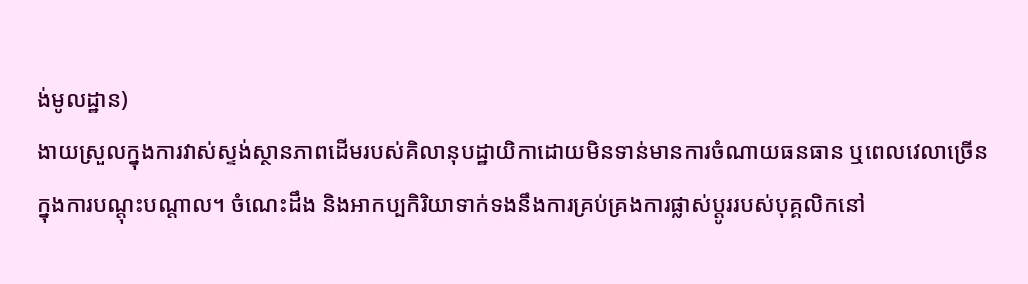ង់មូលដ្ឋាន)
ងាយស្រួលក្នុងការវាស់ស្ទង់ស្ថានភាពដើមរបស់គិលានុបដ្ឋាយិកាដោយមិនទាន់មានការចំណាយធនធាន ឬពេលវេលាច្រើនក្នុងការបណ្តុះបណ្តាល។ ចំណេះដឹង និងអាកប្បកិរិយាទាក់ទងនឹងការគ្រប់គ្រងការផ្លាស់ប្តូររបស់បុគ្គលិកនៅ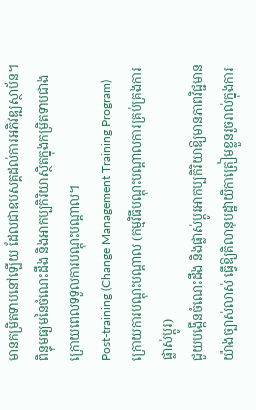មានកម្រិតទាបនៅឡើយ ដែលជាឧបសគ្គដល់ការអភិវឌ្ឍស្ថាប័ន។ ពិន្ទុមធ្យមនៃចំណេះដឹង និងអាកប្បកិរិយាស្ថិតក្នុងកម្រិតទាបជាងក្រោយពេលទទួលការបណ្តុះបណ្តាល។
Post-training (Change Management Training Program)
ក្រោយការបណ្តុះបណ្តាល (កម្មវិធីបណ្តុះបណ្តាលការគ្រប់គ្រងការផ្លាស់ប្តូរ)
ជួយបង្កើនចំណេះដឹង និងផ្លាស់ប្តូរអាកប្បកិរិយាឱ្យមានភាពវិជ្ជមានយ៉ាងច្បាស់លាស់ ធ្វើឱ្យគិលានុបដ្ឋាយិកាត្រៀមខ្លួនរួចរាល់ក្នុងការ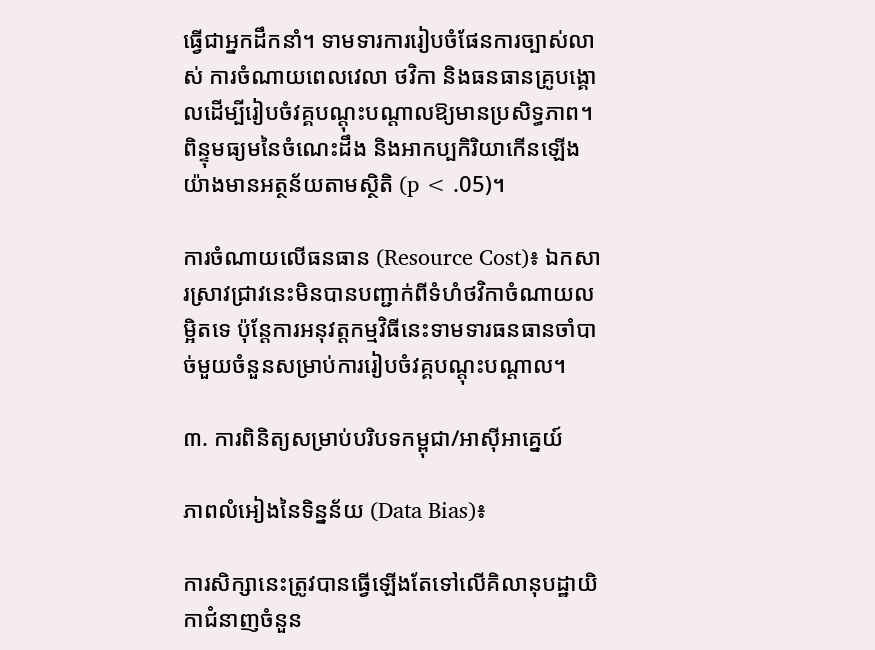ធ្វើជាអ្នកដឹកនាំ។ ទាមទារការរៀបចំផែនការច្បាស់លាស់ ការចំណាយពេលវេលា ថវិកា និងធនធានគ្រូបង្គោលដើម្បីរៀបចំវគ្គបណ្តុះបណ្តាលឱ្យមានប្រសិទ្ធភាព។ ពិន្ទុមធ្យមនៃចំណេះដឹង និងអាកប្បកិរិយាកើនឡើងយ៉ាងមានអត្ថន័យតាមស្ថិតិ (p < .05)។

ការចំណាយលើធនធាន (Resource Cost)៖ ឯកសារស្រាវជ្រាវនេះមិនបានបញ្ជាក់ពីទំហំថវិកាចំណាយលម្អិតទេ ប៉ុន្តែការអនុវត្តកម្មវិធីនេះទាមទារធនធានចាំបាច់មួយចំនួនសម្រាប់ការរៀបចំវគ្គបណ្តុះបណ្តាល។

៣. ការពិនិត្យសម្រាប់បរិបទកម្ពុជា/អាស៊ីអាគ្នេយ៍

ភាពលំអៀងនៃទិន្នន័យ (Data Bias)៖

ការសិក្សានេះត្រូវបានធ្វើឡើងតែទៅលើគិលានុបដ្ឋាយិកាជំនាញចំនួន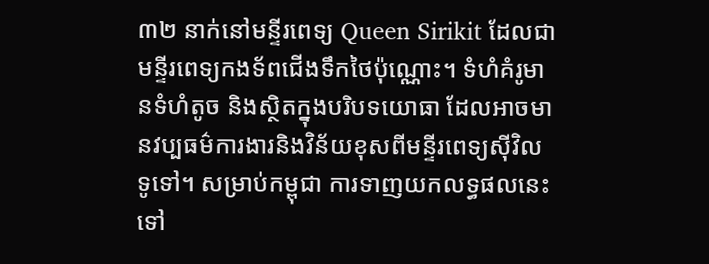៣២ នាក់នៅមន្ទីរពេទ្យ Queen Sirikit ដែលជាមន្ទីរពេទ្យកងទ័ពជើងទឹកថៃប៉ុណ្ណោះ។ ទំហំគំរូមានទំហំតូច និងស្ថិតក្នុងបរិបទយោធា ដែលអាចមានវប្បធម៌ការងារនិងវិន័យខុសពីមន្ទីរពេទ្យស៊ីវិលទូទៅ។ សម្រាប់កម្ពុជា ការទាញយកលទ្ធផលនេះទៅ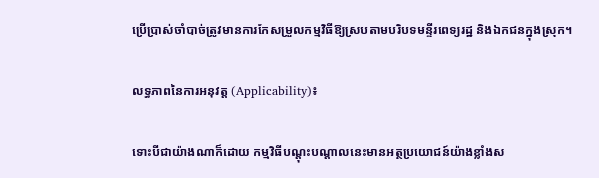ប្រើប្រាស់ចាំបាច់ត្រូវមានការកែសម្រួលកម្មវិធីឱ្យស្របតាមបរិបទមន្ទីរពេទ្យរដ្ឋ និងឯកជនក្នុងស្រុក។

លទ្ធភាពនៃការអនុវត្ត (Applicability)៖

ទោះបីជាយ៉ាងណាក៏ដោយ កម្មវិធីបណ្តុះបណ្តាលនេះមានអត្ថប្រយោជន៍យ៉ាងខ្លាំងស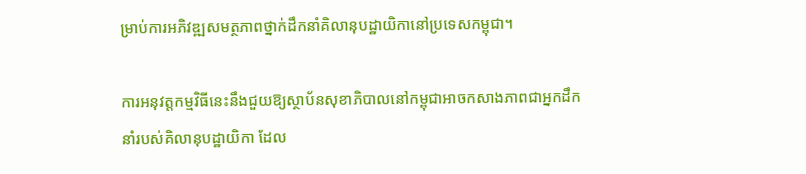ម្រាប់ការអភិវឌ្ឍសមត្ថភាពថ្នាក់ដឹកនាំគិលានុបដ្ឋាយិកានៅប្រទេសកម្ពុជា។

ការអនុវត្តកម្មវិធីនេះនឹងជួយឱ្យស្ថាប័នសុខាភិបាលនៅកម្ពុជាអាចកសាងភាពជាអ្នកដឹកនាំរបស់គិលានុបដ្ឋាយិកា ដែល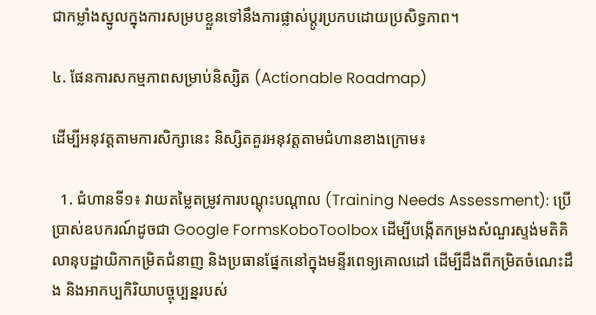ជាកម្លាំងស្នូលក្នុងការសម្របខ្លួនទៅនឹងការផ្លាស់ប្តូរប្រកបដោយប្រសិទ្ធភាព។

៤. ផែនការសកម្មភាពសម្រាប់និស្សិត (Actionable Roadmap)

ដើម្បីអនុវត្តតាមការសិក្សានេះ និស្សិតគួរអនុវត្តតាមជំហានខាងក្រោម៖

  1. ជំហានទី១៖ វាយតម្លៃតម្រូវការបណ្តុះបណ្តាល (Training Needs Assessment): ប្រើប្រាស់ឧបករណ៍ដូចជា Google FormsKoboToolbox ដើម្បីបង្កើតកម្រងសំណួរស្ទង់មតិគិលានុបដ្ឋាយិកាកម្រិតជំនាញ និងប្រធានផ្នែកនៅក្នុងមន្ទីរពេទ្យគោលដៅ ដើម្បីដឹងពីកម្រិតចំណេះដឹង និងអាកប្បកិរិយាបច្ចុប្បន្នរបស់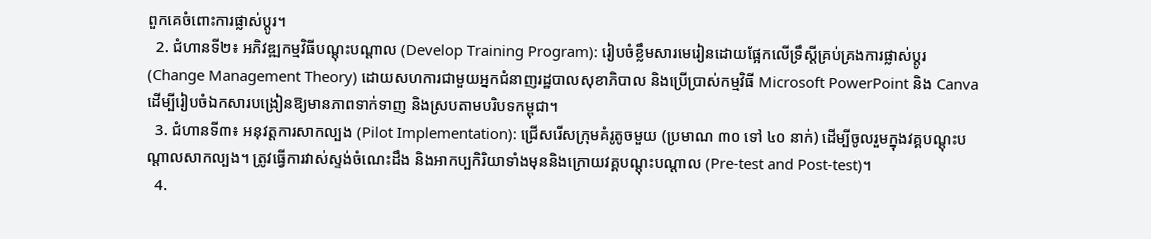ពួកគេចំពោះការផ្លាស់ប្តូរ។
  2. ជំហានទី២៖ អភិវឌ្ឍកម្មវិធីបណ្តុះបណ្តាល (Develop Training Program): រៀបចំខ្លឹមសារមេរៀនដោយផ្អែកលើទ្រឹស្តីគ្រប់គ្រងការផ្លាស់ប្តូរ (Change Management Theory) ដោយសហការជាមួយអ្នកជំនាញរដ្ឋបាលសុខាភិបាល និងប្រើប្រាស់កម្មវិធី Microsoft PowerPoint និង Canva ដើម្បីរៀបចំឯកសារបង្រៀនឱ្យមានភាពទាក់ទាញ និងស្របតាមបរិបទកម្ពុជា។
  3. ជំហានទី៣៖ អនុវត្តការសាកល្បង (Pilot Implementation): ជ្រើសរើសក្រុមគំរូតូចមួយ (ប្រមាណ ៣០ ទៅ ៤០ នាក់) ដើម្បីចូលរួមក្នុងវគ្គបណ្តុះបណ្តាលសាកល្បង។ ត្រូវធ្វើការវាស់ស្ទង់ចំណេះដឹង និងអាកប្បកិរិយាទាំងមុននិងក្រោយវគ្គបណ្តុះបណ្តាល (Pre-test and Post-test)។
  4.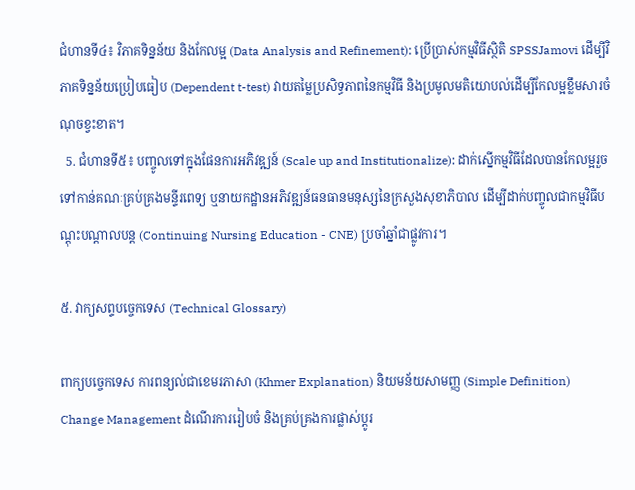ជំហានទី៤៖ វិភាគទិន្នន័យ និងកែលម្អ (Data Analysis and Refinement): ប្រើប្រាស់កម្មវិធីស្ថិតិ SPSSJamovi ដើម្បីវិភាគទិន្នន័យប្រៀបធៀប (Dependent t-test) វាយតម្លៃប្រសិទ្ធភាពនៃកម្មវិធី និងប្រមូលមតិយោបល់ដើម្បីកែលម្អខ្លឹមសារចំណុចខ្វះខាត។
  5. ជំហានទី៥៖ បញ្ចូលទៅក្នុងផែនការអភិវឌ្ឍន៍ (Scale up and Institutionalize): ដាក់ស្នើកម្មវិធីដែលបានកែលម្អរួច ទៅកាន់គណៈគ្រប់គ្រងមន្ទីរពេទ្យ ឬនាយកដ្ឋានអភិវឌ្ឍន៍ធនធានមនុស្សនៃក្រសួងសុខាភិបាល ដើម្បីដាក់បញ្ចូលជាកម្មវិធីបណ្តុះបណ្តាលបន្ត (Continuing Nursing Education - CNE) ប្រចាំឆ្នាំជាផ្លូវការ។

៥. វាក្យសព្ទបច្ចេកទេស (Technical Glossary)

ពាក្យបច្ចេកទេស ការពន្យល់ជាខេមរភាសា (Khmer Explanation) និយមន័យសាមញ្ញ (Simple Definition)
Change Management ដំណើរការរៀបចំ និងគ្រប់គ្រងការផ្លាស់ប្តូរ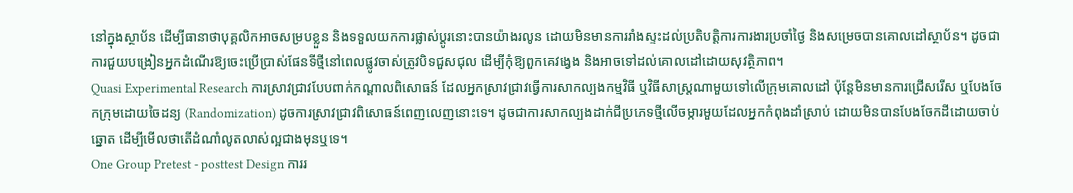នៅក្នុងស្ថាប័ន ដើម្បីធានាថាបុគ្គលិកអាចសម្របខ្លួន និងទទួលយកការផ្លាស់ប្តូរនោះបានយ៉ាងរលូន ដោយមិនមានការរាំងស្ទះដល់ប្រតិបត្តិការការងារប្រចាំថ្ងៃ និងសម្រេចបានគោលដៅស្ថាប័ន។ ដូចជាការជួយបង្រៀនអ្នកដំណើរឱ្យចេះប្រើប្រាស់ផែនទីថ្មីនៅពេលផ្លូវចាស់ត្រូវបិទជួសជុល ដើម្បីកុំឱ្យពួកគេវង្វេង និងអាចទៅដល់គោលដៅដោយសុវត្ថិភាព។
Quasi Experimental Research ការស្រាវជ្រាវបែបពាក់កណ្តាលពិសោធន៍ ដែលអ្នកស្រាវជ្រាវធ្វើការសាកល្បងកម្មវិធី ឬវិធីសាស្ត្រណាមួយទៅលើក្រុមគោលដៅ ប៉ុន្តែមិនមានការជ្រើសរើស ឬបែងចែកក្រុមដោយចៃដន្យ (Randomization) ដូចការស្រាវជ្រាវពិសោធន៍ពេញលេញនោះទេ។ ដូចជាការសាកល្បងដាក់ជីប្រភេទថ្មីលើចម្ការមួយដែលអ្នកកំពុងដាំស្រាប់ ដោយមិនបានបែងចែកដីដោយចាប់ឆ្នោត ដើម្បីមើលថាតើដំណាំលូតលាស់ល្អជាងមុនឬទេ។
One Group Pretest - posttest Design ការរ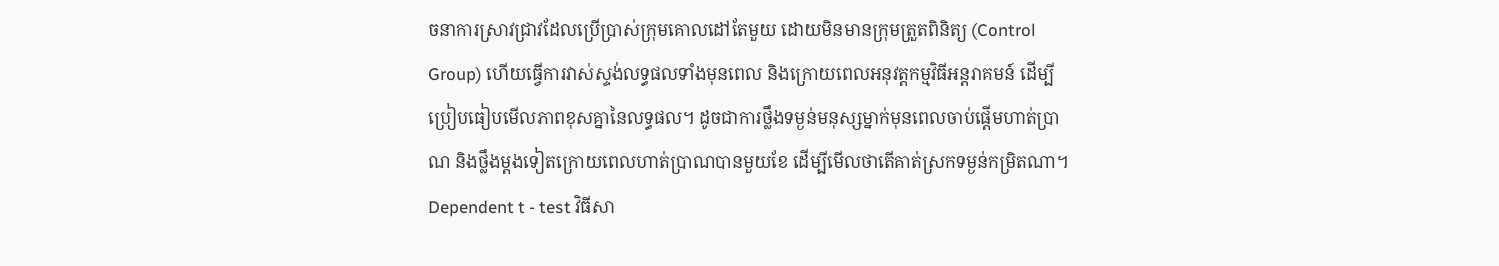ចនាការស្រាវជ្រាវដែលប្រើប្រាស់ក្រុមគោលដៅតែមួយ ដោយមិនមានក្រុមត្រួតពិនិត្យ (Control Group) ហើយធ្វើការវាស់ស្ទង់លទ្ធផលទាំងមុនពេល និងក្រោយពេលអនុវត្តកម្មវិធីអន្តរាគមន៍ ដើម្បីប្រៀបធៀបមើលភាពខុសគ្នានៃលទ្ធផល។ ដូចជាការថ្លឹងទម្ងន់មនុស្សម្នាក់មុនពេលចាប់ផ្តើមហាត់ប្រាណ និងថ្លឹងម្តងទៀតក្រោយពេលហាត់ប្រាណបានមួយខែ ដើម្បីមើលថាតើគាត់ស្រកទម្ងន់កម្រិតណា។
Dependent t - test វិធីសា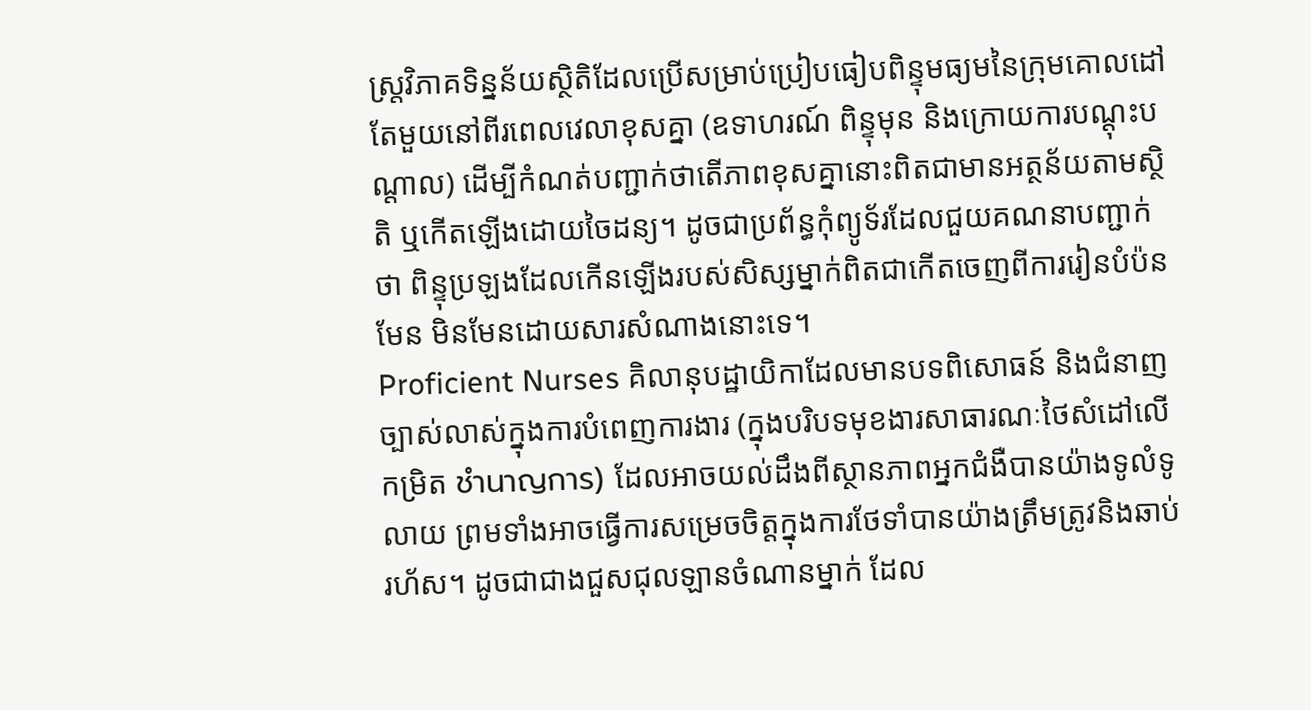ស្ត្រវិភាគទិន្នន័យស្ថិតិដែលប្រើសម្រាប់ប្រៀបធៀបពិន្ទុមធ្យមនៃក្រុមគោលដៅតែមួយនៅពីរពេលវេលាខុសគ្នា (ឧទាហរណ៍ ពិន្ទុមុន និងក្រោយការបណ្តុះបណ្តាល) ដើម្បីកំណត់បញ្ជាក់ថាតើភាពខុសគ្នានោះពិតជាមានអត្ថន័យតាមស្ថិតិ ឬកើតឡើងដោយចៃដន្យ។ ដូចជាប្រព័ន្ធកុំព្យូទ័រដែលជួយគណនាបញ្ជាក់ថា ពិន្ទុប្រឡងដែលកើនឡើងរបស់សិស្សម្នាក់ពិតជាកើតចេញពីការរៀនបំប៉នមែន មិនមែនដោយសារសំណាងនោះទេ។
Proficient Nurses គិលានុបដ្ឋាយិកាដែលមានបទពិសោធន៍ និងជំនាញច្បាស់លាស់ក្នុងការបំពេញការងារ (ក្នុងបរិបទមុខងារសាធារណៈថៃសំដៅលើកម្រិត ชำนาญการ) ដែលអាចយល់ដឹងពីស្ថានភាពអ្នកជំងឺបានយ៉ាងទូលំទូលាយ ព្រមទាំងអាចធ្វើការសម្រេចចិត្តក្នុងការថែទាំបានយ៉ាងត្រឹមត្រូវនិងឆាប់រហ័ស។ ដូចជាជាងជួសជុលឡានចំណានម្នាក់ ដែល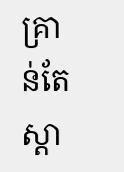គ្រាន់តែស្តា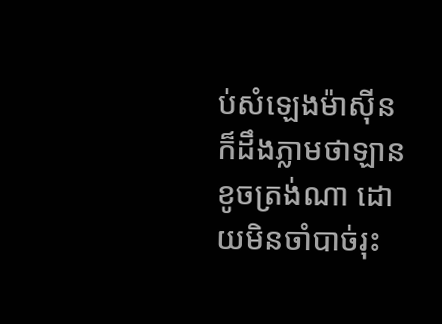ប់សំឡេងម៉ាស៊ីនក៏ដឹងភ្លាមថាឡានខូចត្រង់ណា ដោយមិនចាំបាច់រុះ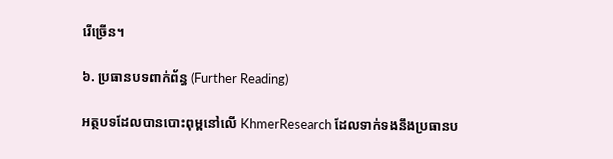រើច្រើន។

៦. ប្រធានបទពាក់ព័ន្ធ (Further Reading)

អត្ថបទដែលបានបោះពុម្ពនៅលើ KhmerResearch ដែលទាក់ទងនឹងប្រធានប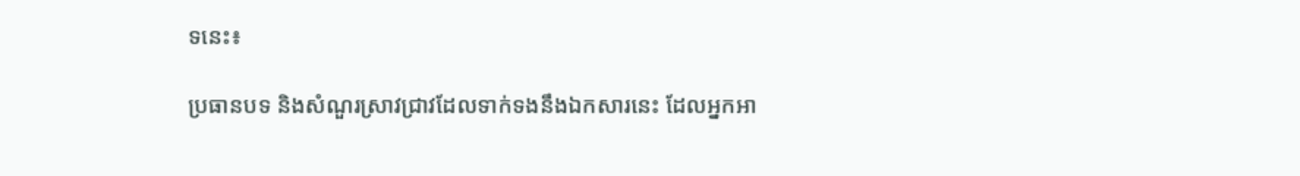ទនេះ៖

ប្រធានបទ និងសំណួរស្រាវជ្រាវដែលទាក់ទងនឹងឯកសារនេះ ដែលអ្នកអា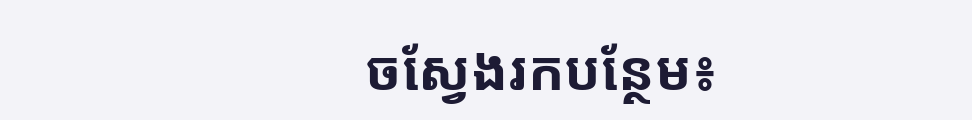ចស្វែងរកបន្ថែម៖